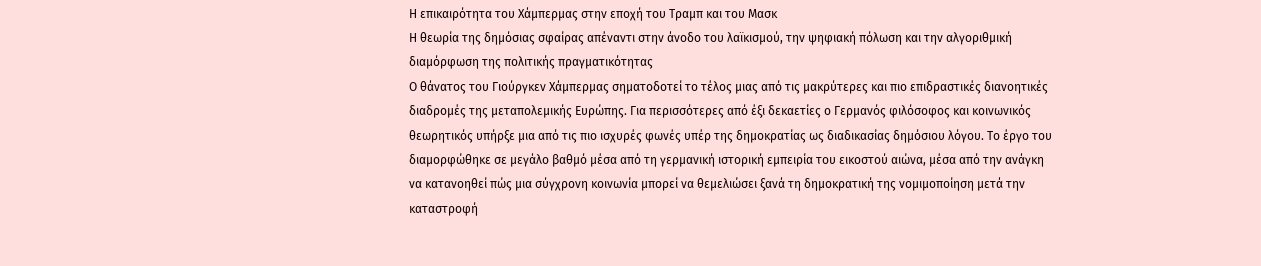Η επικαιρότητα του Χάμπερμας στην εποχή του Τραμπ και του Μασκ
Η θεωρία της δημόσιας σφαίρας απέναντι στην άνοδο του λαϊκισμού, την ψηφιακή πόλωση και την αλγοριθμική διαμόρφωση της πολιτικής πραγματικότητας
Ο θάνατος του Γιούργκεν Χάμπερμας σηματοδοτεί το τέλος μιας από τις μακρύτερες και πιο επιδραστικές διανοητικές διαδρομές της μεταπολεμικής Ευρώπης. Για περισσότερες από έξι δεκαετίες ο Γερμανός φιλόσοφος και κοινωνικός θεωρητικός υπήρξε μια από τις πιο ισχυρές φωνές υπέρ της δημοκρατίας ως διαδικασίας δημόσιου λόγου. Το έργο του διαμορφώθηκε σε μεγάλο βαθμό μέσα από τη γερμανική ιστορική εμπειρία του εικοστού αιώνα, μέσα από την ανάγκη να κατανοηθεί πώς μια σύγχρονη κοινωνία μπορεί να θεμελιώσει ξανά τη δημοκρατική της νομιμοποίηση μετά την καταστροφή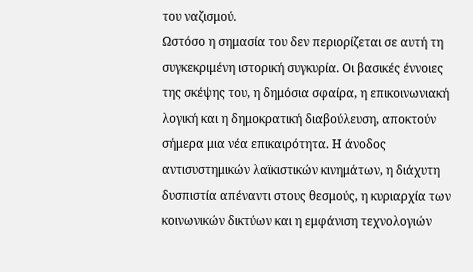του ναζισμού.
Ωστόσο η σημασία του δεν περιορίζεται σε αυτή τη συγκεκριμένη ιστορική συγκυρία. Οι βασικές έννοιες της σκέψης του, η δημόσια σφαίρα, η επικοινωνιακή λογική και η δημοκρατική διαβούλευση, αποκτούν σήμερα μια νέα επικαιρότητα. Η άνοδος αντισυστημικών λαϊκιστικών κινημάτων, η διάχυτη δυσπιστία απέναντι στους θεσμούς, η κυριαρχία των κοινωνικών δικτύων και η εμφάνιση τεχνολογιών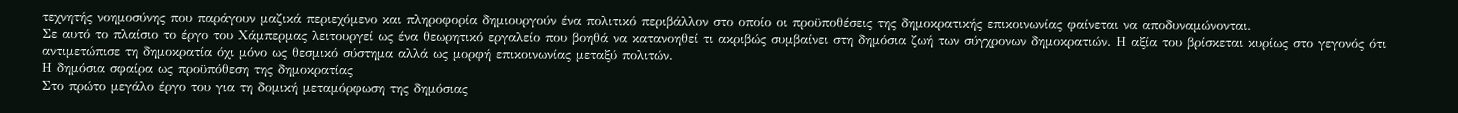τεχνητής νοημοσύνης που παράγουν μαζικά περιεχόμενο και πληροφορία δημιουργούν ένα πολιτικό περιβάλλον στο οποίο οι προϋποθέσεις της δημοκρατικής επικοινωνίας φαίνεται να αποδυναμώνονται.
Σε αυτό το πλαίσιο το έργο του Χάμπερμας λειτουργεί ως ένα θεωρητικό εργαλείο που βοηθά να κατανοηθεί τι ακριβώς συμβαίνει στη δημόσια ζωή των σύγχρονων δημοκρατιών. Η αξία του βρίσκεται κυρίως στο γεγονός ότι αντιμετώπισε τη δημοκρατία όχι μόνο ως θεσμικό σύστημα αλλά ως μορφή επικοινωνίας μεταξύ πολιτών.
Η δημόσια σφαίρα ως προϋπόθεση της δημοκρατίας
Στο πρώτο μεγάλο έργο του για τη δομική μεταμόρφωση της δημόσιας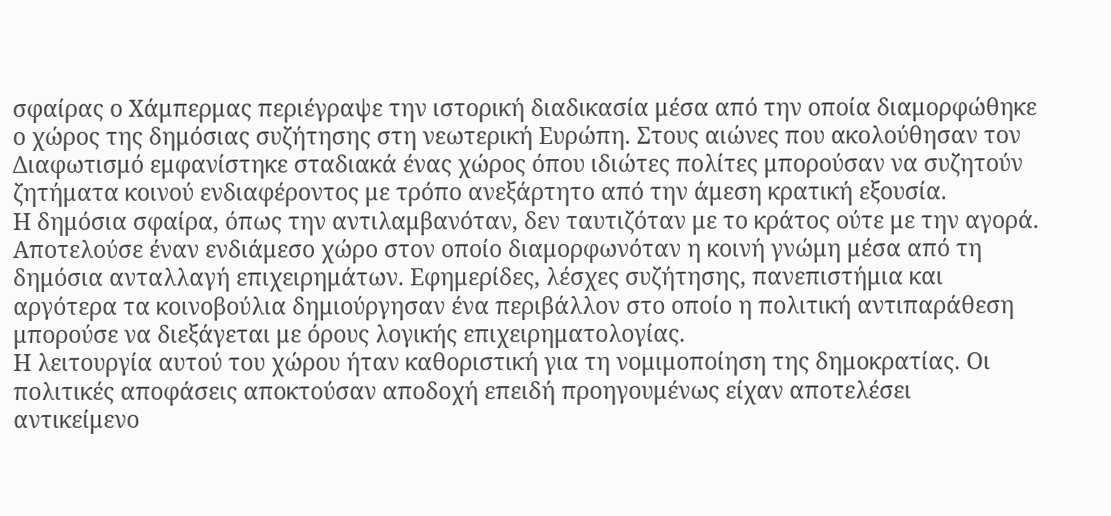σφαίρας ο Χάμπερμας περιέγραψε την ιστορική διαδικασία μέσα από την οποία διαμορφώθηκε ο χώρος της δημόσιας συζήτησης στη νεωτερική Ευρώπη. Στους αιώνες που ακολούθησαν τον Διαφωτισμό εμφανίστηκε σταδιακά ένας χώρος όπου ιδιώτες πολίτες μπορούσαν να συζητούν ζητήματα κοινού ενδιαφέροντος με τρόπο ανεξάρτητο από την άμεση κρατική εξουσία.
Η δημόσια σφαίρα, όπως την αντιλαμβανόταν, δεν ταυτιζόταν με το κράτος ούτε με την αγορά. Αποτελούσε έναν ενδιάμεσο χώρο στον οποίο διαμορφωνόταν η κοινή γνώμη μέσα από τη δημόσια ανταλλαγή επιχειρημάτων. Εφημερίδες, λέσχες συζήτησης, πανεπιστήμια και αργότερα τα κοινοβούλια δημιούργησαν ένα περιβάλλον στο οποίο η πολιτική αντιπαράθεση μπορούσε να διεξάγεται με όρους λογικής επιχειρηματολογίας.
Η λειτουργία αυτού του χώρου ήταν καθοριστική για τη νομιμοποίηση της δημοκρατίας. Οι πολιτικές αποφάσεις αποκτούσαν αποδοχή επειδή προηγουμένως είχαν αποτελέσει αντικείμενο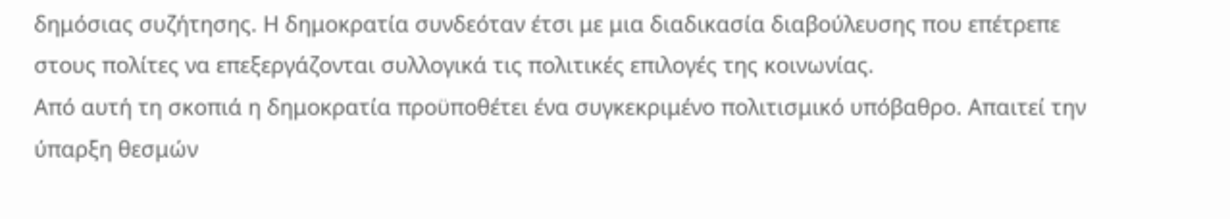δημόσιας συζήτησης. Η δημοκρατία συνδεόταν έτσι με μια διαδικασία διαβούλευσης που επέτρεπε στους πολίτες να επεξεργάζονται συλλογικά τις πολιτικές επιλογές της κοινωνίας.
Από αυτή τη σκοπιά η δημοκρατία προϋποθέτει ένα συγκεκριμένο πολιτισμικό υπόβαθρο. Απαιτεί την ύπαρξη θεσμών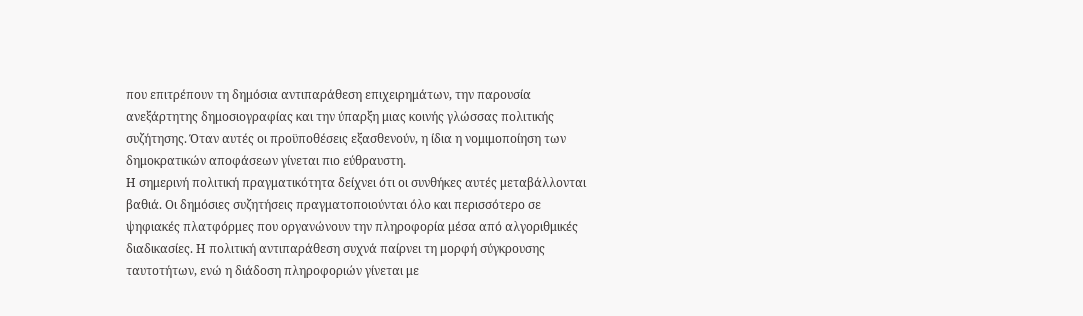που επιτρέπουν τη δημόσια αντιπαράθεση επιχειρημάτων, την παρουσία ανεξάρτητης δημοσιογραφίας και την ύπαρξη μιας κοινής γλώσσας πολιτικής συζήτησης. Όταν αυτές οι προϋποθέσεις εξασθενούν, η ίδια η νομιμοποίηση των δημοκρατικών αποφάσεων γίνεται πιο εύθραυστη.
Η σημερινή πολιτική πραγματικότητα δείχνει ότι οι συνθήκες αυτές μεταβάλλονται βαθιά. Οι δημόσιες συζητήσεις πραγματοποιούνται όλο και περισσότερο σε ψηφιακές πλατφόρμες που οργανώνουν την πληροφορία μέσα από αλγοριθμικές διαδικασίες. Η πολιτική αντιπαράθεση συχνά παίρνει τη μορφή σύγκρουσης ταυτοτήτων, ενώ η διάδοση πληροφοριών γίνεται με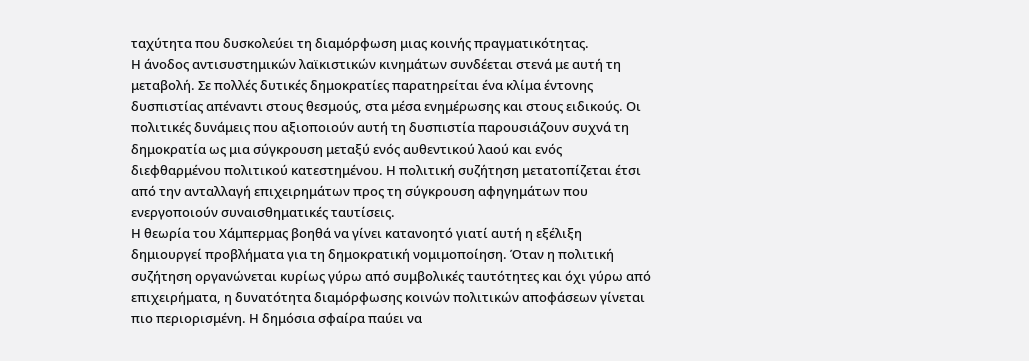ταχύτητα που δυσκολεύει τη διαμόρφωση μιας κοινής πραγματικότητας.
Η άνοδος αντισυστημικών λαϊκιστικών κινημάτων συνδέεται στενά με αυτή τη μεταβολή. Σε πολλές δυτικές δημοκρατίες παρατηρείται ένα κλίμα έντονης δυσπιστίας απέναντι στους θεσμούς, στα μέσα ενημέρωσης και στους ειδικούς. Οι πολιτικές δυνάμεις που αξιοποιούν αυτή τη δυσπιστία παρουσιάζουν συχνά τη δημοκρατία ως μια σύγκρουση μεταξύ ενός αυθεντικού λαού και ενός διεφθαρμένου πολιτικού κατεστημένου. Η πολιτική συζήτηση μετατοπίζεται έτσι από την ανταλλαγή επιχειρημάτων προς τη σύγκρουση αφηγημάτων που ενεργοποιούν συναισθηματικές ταυτίσεις.
Η θεωρία του Χάμπερμας βοηθά να γίνει κατανοητό γιατί αυτή η εξέλιξη δημιουργεί προβλήματα για τη δημοκρατική νομιμοποίηση. Όταν η πολιτική συζήτηση οργανώνεται κυρίως γύρω από συμβολικές ταυτότητες και όχι γύρω από επιχειρήματα, η δυνατότητα διαμόρφωσης κοινών πολιτικών αποφάσεων γίνεται πιο περιορισμένη. Η δημόσια σφαίρα παύει να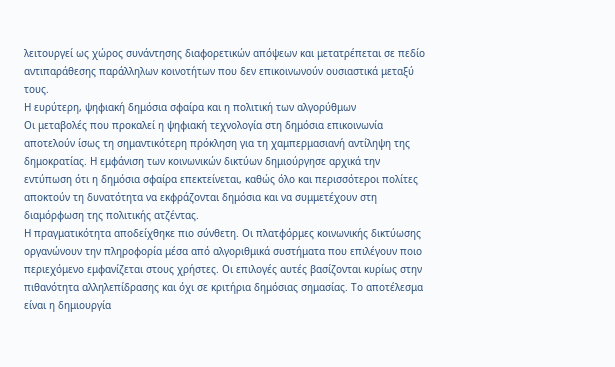λειτουργεί ως χώρος συνάντησης διαφορετικών απόψεων και μετατρέπεται σε πεδίο αντιπαράθεσης παράλληλων κοινοτήτων που δεν επικοινωνούν ουσιαστικά μεταξύ τους.
Η ευρύτερη, ψηφιακή δημόσια σφαίρα και η πολιτική των αλγορύθμων
Οι μεταβολές που προκαλεί η ψηφιακή τεχνολογία στη δημόσια επικοινωνία αποτελούν ίσως τη σημαντικότερη πρόκληση για τη χαμπερμασιανή αντίληψη της δημοκρατίας. Η εμφάνιση των κοινωνικών δικτύων δημιούργησε αρχικά την εντύπωση ότι η δημόσια σφαίρα επεκτείνεται, καθώς όλο και περισσότεροι πολίτες αποκτούν τη δυνατότητα να εκφράζονται δημόσια και να συμμετέχουν στη διαμόρφωση της πολιτικής ατζέντας.
Η πραγματικότητα αποδείχθηκε πιο σύνθετη. Οι πλατφόρμες κοινωνικής δικτύωσης οργανώνουν την πληροφορία μέσα από αλγοριθμικά συστήματα που επιλέγουν ποιο περιεχόμενο εμφανίζεται στους χρήστες. Οι επιλογές αυτές βασίζονται κυρίως στην πιθανότητα αλληλεπίδρασης και όχι σε κριτήρια δημόσιας σημασίας. Το αποτέλεσμα είναι η δημιουργία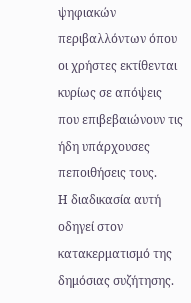ψηφιακών περιβαλλόντων όπου οι χρήστες εκτίθενται κυρίως σε απόψεις που επιβεβαιώνουν τις ήδη υπάρχουσες πεποιθήσεις τους.
Η διαδικασία αυτή οδηγεί στον κατακερματισμό της δημόσιας συζήτησης.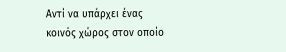Αντί να υπάρχει ένας κοινός χώρος στον οποίο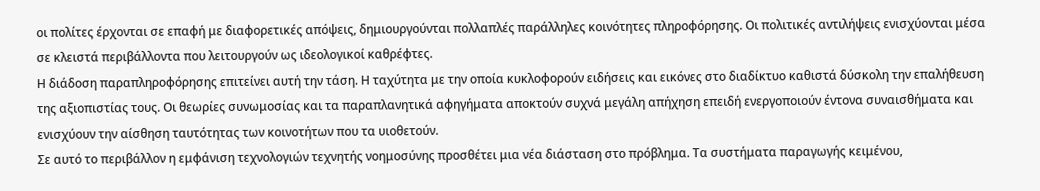οι πολίτες έρχονται σε επαφή με διαφορετικές απόψεις, δημιουργούνται πολλαπλές παράλληλες κοινότητες πληροφόρησης. Οι πολιτικές αντιλήψεις ενισχύονται μέσα σε κλειστά περιβάλλοντα που λειτουργούν ως ιδεολογικοί καθρέφτες.
Η διάδοση παραπληροφόρησης επιτείνει αυτή την τάση. Η ταχύτητα με την οποία κυκλοφορούν ειδήσεις και εικόνες στο διαδίκτυο καθιστά δύσκολη την επαλήθευση της αξιοπιστίας τους. Οι θεωρίες συνωμοσίας και τα παραπλανητικά αφηγήματα αποκτούν συχνά μεγάλη απήχηση επειδή ενεργοποιούν έντονα συναισθήματα και ενισχύουν την αίσθηση ταυτότητας των κοινοτήτων που τα υιοθετούν.
Σε αυτό το περιβάλλον η εμφάνιση τεχνολογιών τεχνητής νοημοσύνης προσθέτει μια νέα διάσταση στο πρόβλημα. Τα συστήματα παραγωγής κειμένου,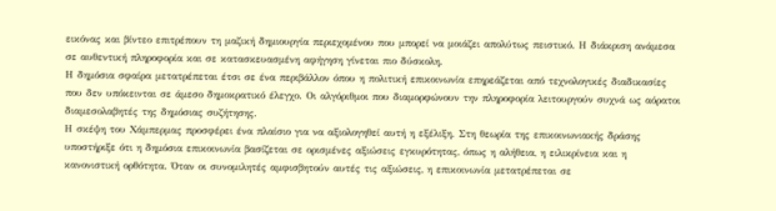εικόνας και βίντεο επιτρέπουν τη μαζική δημιουργία περιεχομένου που μπορεί να μοιάζει απολύτως πειστικό. Η διάκριση ανάμεσα σε αυθεντική πληροφορία και σε κατασκευασμένη αφήγηση γίνεται πιο δύσκολη.
Η δημόσια σφαίρα μετατρέπεται έτσι σε ένα περιβάλλον όπου η πολιτική επικοινωνία επηρεάζεται από τεχνολογικές διαδικασίες που δεν υπόκεινται σε άμεσο δημοκρατικό έλεγχο. Οι αλγόριθμοι που διαμορφώνουν την πληροφορία λειτουργούν συχνά ως αόρατοι διαμεσολαβητές της δημόσιας συζήτησης.
Η σκέψη του Χάμπερμας προσφέρει ένα πλαίσιο για να αξιολογηθεί αυτή η εξέλιξη. Στη θεωρία της επικοινωνιακής δράσης υποστήριξε ότι η δημόσια επικοινωνία βασίζεται σε ορισμένες αξιώσεις εγκυρότητας, όπως η αλήθεια, η ειλικρίνεια και η κανονιστική ορθότητα. Όταν οι συνομιλητές αμφισβητούν αυτές τις αξιώσεις, η επικοινωνία μετατρέπεται σε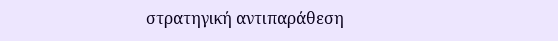στρατηγική αντιπαράθεση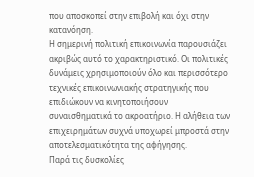που αποσκοπεί στην επιβολή και όχι στην κατανόηση.
Η σημερινή πολιτική επικοινωνία παρουσιάζει ακριβώς αυτό το χαρακτηριστικό. Οι πολιτικές δυνάμεις χρησιμοποιούν όλο και περισσότερο τεχνικές επικοινωνιακής στρατηγικής που επιδιώκουν να κινητοποιήσουν συναισθηματικά το ακροατήριο. Η αλήθεια των επιχειρημάτων συχνά υποχωρεί μπροστά στην αποτελεσματικότητα της αφήγησης.
Παρά τις δυσκολίες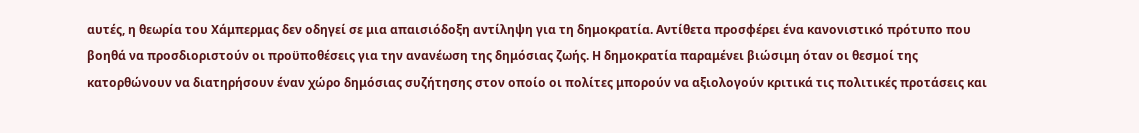αυτές, η θεωρία του Χάμπερμας δεν οδηγεί σε μια απαισιόδοξη αντίληψη για τη δημοκρατία. Αντίθετα προσφέρει ένα κανονιστικό πρότυπο που βοηθά να προσδιοριστούν οι προϋποθέσεις για την ανανέωση της δημόσιας ζωής. Η δημοκρατία παραμένει βιώσιμη όταν οι θεσμοί της κατορθώνουν να διατηρήσουν έναν χώρο δημόσιας συζήτησης στον οποίο οι πολίτες μπορούν να αξιολογούν κριτικά τις πολιτικές προτάσεις και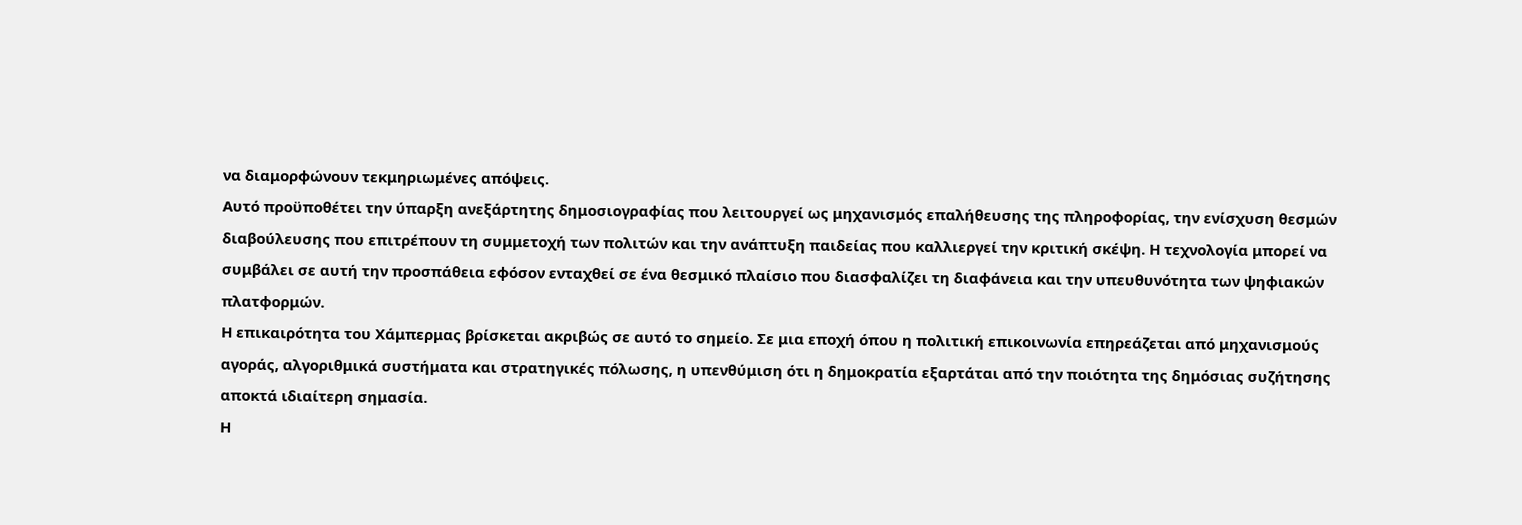να διαμορφώνουν τεκμηριωμένες απόψεις.
Αυτό προϋποθέτει την ύπαρξη ανεξάρτητης δημοσιογραφίας που λειτουργεί ως μηχανισμός επαλήθευσης της πληροφορίας, την ενίσχυση θεσμών διαβούλευσης που επιτρέπουν τη συμμετοχή των πολιτών και την ανάπτυξη παιδείας που καλλιεργεί την κριτική σκέψη. Η τεχνολογία μπορεί να συμβάλει σε αυτή την προσπάθεια εφόσον ενταχθεί σε ένα θεσμικό πλαίσιο που διασφαλίζει τη διαφάνεια και την υπευθυνότητα των ψηφιακών πλατφορμών.
Η επικαιρότητα του Χάμπερμας βρίσκεται ακριβώς σε αυτό το σημείο. Σε μια εποχή όπου η πολιτική επικοινωνία επηρεάζεται από μηχανισμούς αγοράς, αλγοριθμικά συστήματα και στρατηγικές πόλωσης, η υπενθύμιση ότι η δημοκρατία εξαρτάται από την ποιότητα της δημόσιας συζήτησης αποκτά ιδιαίτερη σημασία.
Η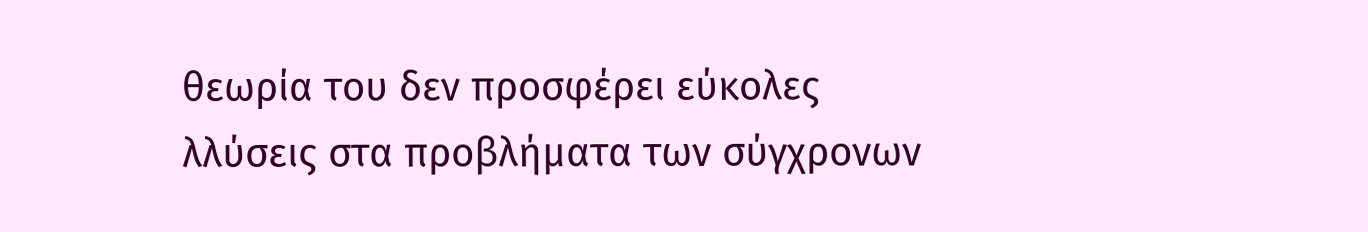θεωρία του δεν προσφέρει εύκολες λλύσεις στα προβλήματα των σύγχρονων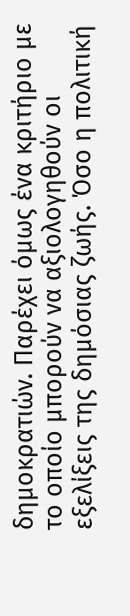δημοκρατιών. Παρέχει όμως ένα κριτήριο με το οποίο μπορούν να αξιολογηθούν οι εξελίξεις της δημόσιας ζωής. Όσο η πολιτική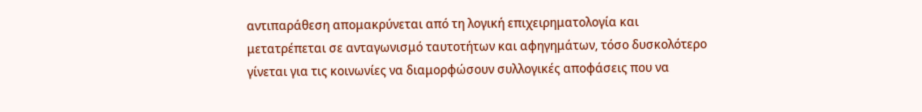αντιπαράθεση απομακρύνεται από τη λογική επιχειρηματολογία και μετατρέπεται σε ανταγωνισμό ταυτοτήτων και αφηγημάτων, τόσο δυσκολότερο γίνεται για τις κοινωνίες να διαμορφώσουν συλλογικές αποφάσεις που να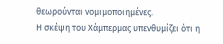θεωρούνται νομιμοποιημένες.
Η σκέψη του Χάμπερμας υπενθυμίζει ότι η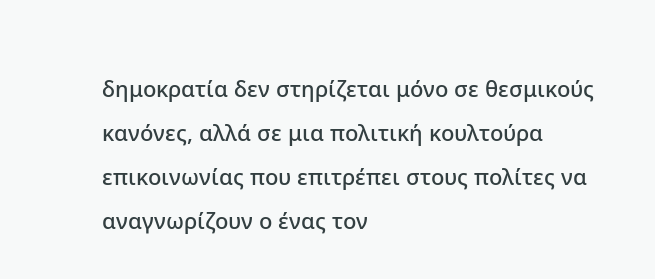δημοκρατία δεν στηρίζεται μόνο σε θεσμικούς κανόνες, αλλά σε μια πολιτική κουλτούρα επικοινωνίας που επιτρέπει στους πολίτες να αναγνωρίζουν ο ένας τον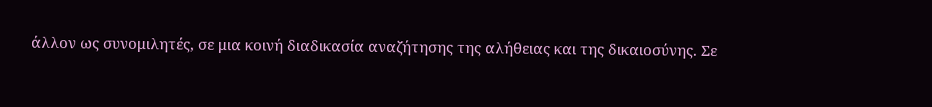άλλον ως συνομιλητές, σε μια κοινή διαδικασία αναζήτησης της αλήθειας και της δικαιοσύνης. Σε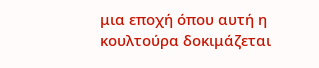μια εποχή όπου αυτή η κουλτούρα δοκιμάζεται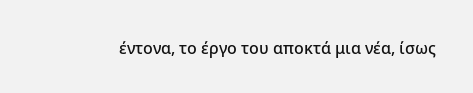έντονα, το έργο του αποκτά μια νέα, ίσως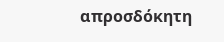απροσδόκητη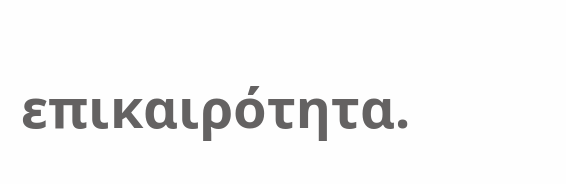επικαιρότητα.